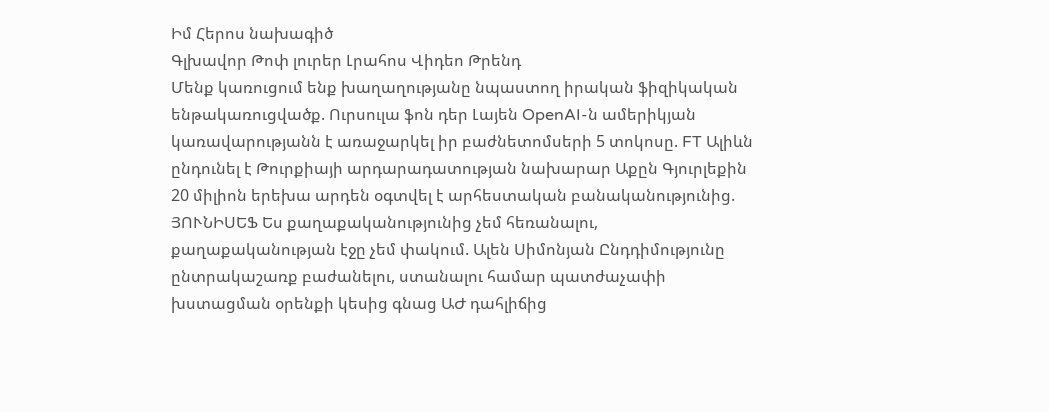Իմ Հերոս նախագիծ
Գլխավոր Թոփ լուրեր Լրահոս Վիդեո Թրենդ
Մենք կառուցում ենք խաղաղությանը նպաստող իրական ֆիզիկական ենթակառուցվածք. Ուրսուլա ֆոն դեր Լայեն OpenAI-ն ամերիկյան կառավարությանն է առաջարկել իր բաժնետոմսերի 5 տոկոսը. FT Ալիևն ընդունել է Թուրքիայի արդարադատության նախարար Աքըն Գյուրլեքին 20 միլիոն երեխա արդեն օգտվել է արհեստական բանականությունից. ՅՈՒՆԻՍԵՖ Ես քաղաքականությունից չեմ հեռանալու, քաղաքականության էջը չեմ փակում. Ալեն Սիմոնյան Ընդդիմությունը ընտրակաշառք բաժանելու, ստանալու համար պատժաչափի խստացման օրենքի կեսից գնաց ԱԺ դահլիճից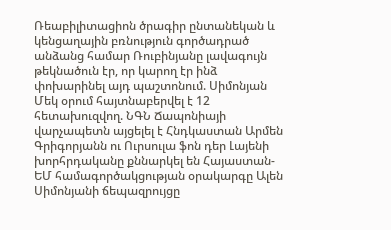Ռեաբիլիտացիոն ծրագիր ընտանեկան և կենցաղային բռնություն գործադրած անձանց համար Ռուբինյանը լավագույն թեկնածուն էր, որ կարող էր ինձ փոխարինել այդ պաշտոնում. Սիմոնյան Մեկ օրում հայտնաբերվել է 12 հետախուզվող. ՆԳՆ Ճապոնիայի վարչապետն այցելել է Հնդկաստան Արմեն Գրիգորյանն ու Ուրսուլա ֆոն դեր Լայենի խորհրդականը քննարկել են Հայաստան-ԵՄ համագործակցության օրակարգը Ալեն Սիմոնյանի ճեպազրույցը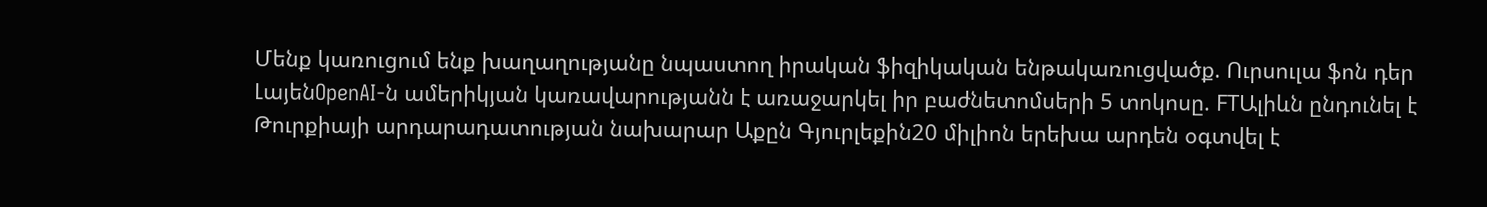Մենք կառուցում ենք խաղաղությանը նպաստող իրական ֆիզիկական ենթակառուցվածք. Ուրսուլա ֆոն դեր ԼայենOpenAI-ն ամերիկյան կառավարությանն է առաջարկել իր բաժնետոմսերի 5 տոկոսը. FTԱլիևն ընդունել է Թուրքիայի արդարադատության նախարար Աքըն Գյուրլեքին20 միլիոն երեխա արդեն օգտվել է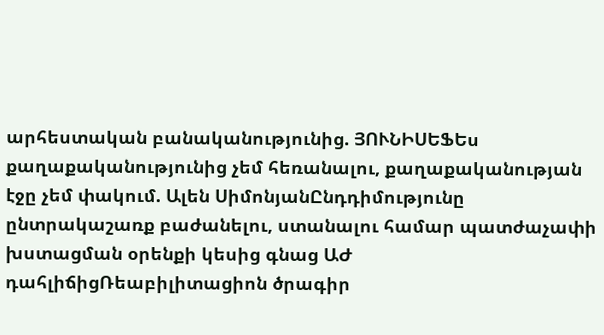արհեստական բանականությունից. ՅՈՒՆԻՍԵՖԵս քաղաքականությունից չեմ հեռանալու, քաղաքականության էջը չեմ փակում. Ալեն ՍիմոնյանԸնդդիմությունը ընտրակաշառք բաժանելու, ստանալու համար պատժաչափի խստացման օրենքի կեսից գնաց ԱԺ դահլիճիցՌեաբիլիտացիոն ծրագիր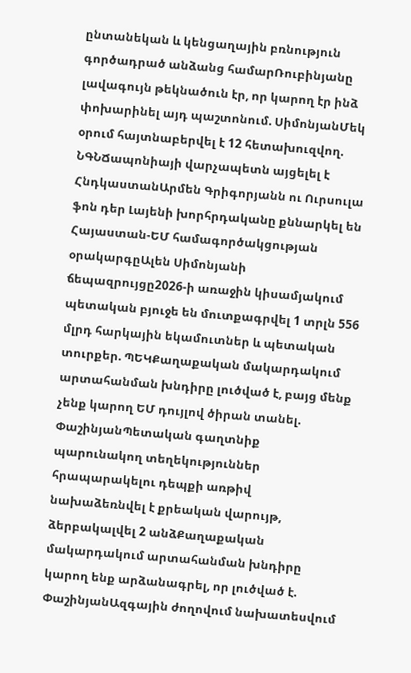ընտանեկան և կենցաղային բռնություն գործադրած անձանց համարՌուբինյանը լավագույն թեկնածուն էր, որ կարող էր ինձ փոխարինել այդ պաշտոնում. ՍիմոնյանՄեկ օրում հայտնաբերվել է 12 հետախուզվող. ՆԳՆՃապոնիայի վարչապետն այցելել է ՀնդկաստանԱրմեն Գրիգորյանն ու Ուրսուլա ֆոն դեր Լայենի խորհրդականը քննարկել են Հայաստան-ԵՄ համագործակցության օրակարգըԱլեն Սիմոնյանի ճեպազրույցը2026-ի առաջին կիսամյակում պետական բյուջե են մուտքագրվել 1 տրլն 556 մլրդ հարկային եկամուտներ և պետական տուրքեր. ՊԵԿՔաղաքական մակարդակում արտահանման խնդիրը լուծված է, բայց մենք չենք կարող ԵՄ դույլով ծիրան տանել. ՓաշինյանՊետական գաղտնիք պարունակող տեղեկություններ հրապարակելու դեպքի առթիվ նախաձեռնվել է քրեական վարույթ, ձերբակալվել 2 անձՔաղաքական մակարդակում արտահանման խնդիրը կարող ենք արձանագրել, որ լուծված է. ՓաշինյանԱզգային ժողովում նախատեսվում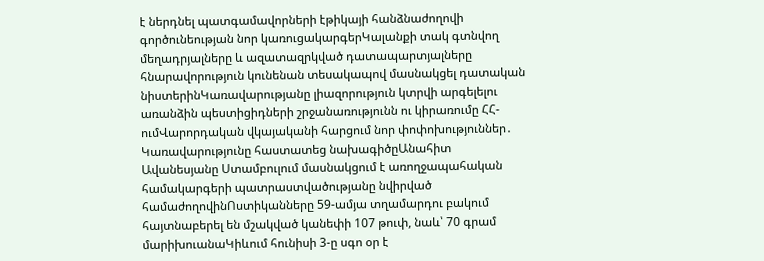է ներդնել պատգամավորների էթիկայի հանձնաժողովի գործունեության նոր կառուցակարգերԿալանքի տակ գտնվող մեղադրյալները և ազատազրկված դատապարտյալները հնարավորություն կունենան տեսակապով մասնակցել դատական նիստերինԿառավարությանը լիազորություն կտրվի արգելելու առանձին պեստիցիդների շրջանառությունն ու կիրառումը ՀՀ-ումՎարորդական վկայականի հարցում նոր փոփոխություններ․ Կառավարությունը հաստատեց նախագիծըԱնահիտ Ավանեսյանը Ստամբուլում մասնակցում է առողջապահական համակարգերի պատրաստվածությանը նվիրված համաժողովինՈստիկանները 59-ամյա տղամարդու բակում հայտնաբերել են մշակված կանեփի 107 թուփ, նաև՝ 70 գրամ մարիխուանաԿիևում հունիսի 3-ը սգո օր է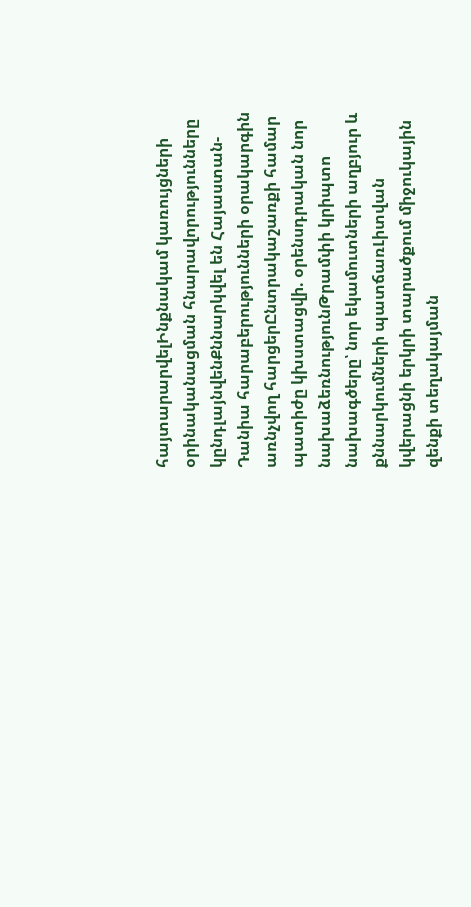հայտարարվելԻնքնակամ կառույցների օրինականացման հնարավորությունները կընդլայնվենՔննարկվել են Հայաստան-Դանիա հարաբերությունների օրակարգին առնչվող հարցերԸնտրակաշառքի համար պատիժը կխստացվի. օրենսդրական նոր նախաձեռնությունԹրամփի կրիպտո նախագծերը՝ նոր եկամուտների աղբյուր և քննարկումների պատճառԼիտվան կվերացնի երկրի տարածքում միջուկային զենքի տեղակայման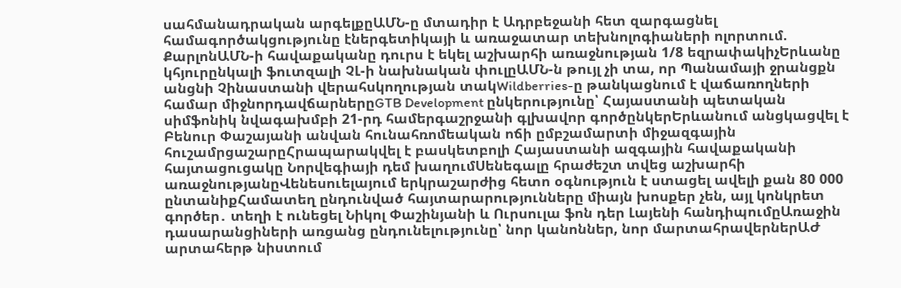սահմանադրական արգելքըԱՄՆ-ը մտադիր է Ադրբեջանի հետ զարգացնել համագործակցությունը էներգետիկայի և առաջատար տեխնոլոգիաների ոլորտում. ՔարլոնԱՄՆ-ի հավաքականը դուրս է եկել աշխարհի առաջնության 1/8 եզրափակիչԵրևանը կհյուրընկալի ֆուտզալի ՉԼ-ի նախնական փուլըԱՄՆ-ն թույլ չի տա, որ Պանամայի ջրանցքն անցնի Չինաստանի վերահսկողության տակWildberries-ը թանկացնում է վաճառողների համար միջնորդավճարներըGTB Development ընկերությունը՝ Հայաստանի պետական սիմֆոնիկ նվագախմբի 21-րդ համերգաշրջանի գլխավոր գործընկերԵրևանում անցկացվել է Բենուր Փաշայանի անվան հունահռոմեական ոճի ըմբշամարտի միջազգային հուշամրցաշարըՀրապարակվել է բասկետբոլի Հայաստանի ազգային հավաքականի հայտացուցակը Նորվեգիայի դեմ խաղումՍենեգալը հրաժեշտ տվեց աշխարհի առաջնությանըՎենեսուելայում երկրաշարժից հետո օգնություն է ստացել ավելի քան 80 000 ընտանիքՀամատեղ ընդունված հայտարարությունները միայն խոսքեր չեն, այլ կոնկրետ գործեր․ տեղի է ունեցել Նիկոլ Փաշինյանի և Ուրսուլա ֆոն դեր Լայենի հանդիպումըԱռաջին դասարանցիների առցանց ընդունելությունը՝ նոր կանոններ, նոր մարտահրավերներԱԺ արտահերթ նիստում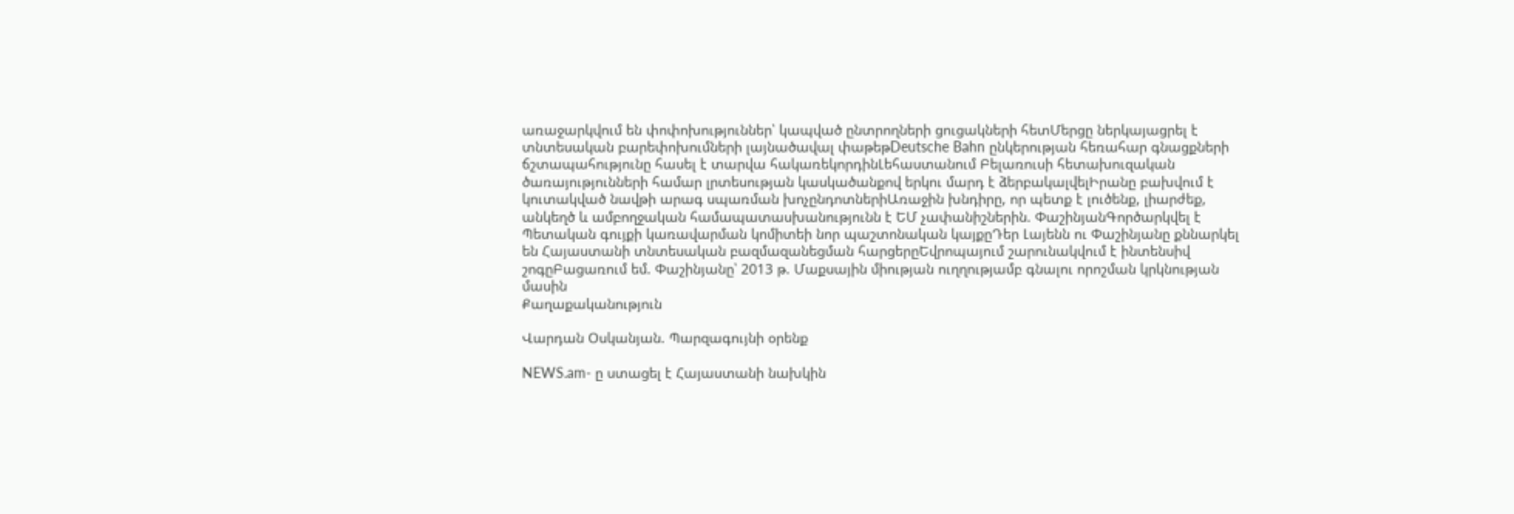առաջարկվում են փոփոխություններ՝ կապված ընտրողների ցուցակների հետՄերցը ներկայացրել է տնտեսական բարեփոխումների լայնածավալ փաթեթDeutsche Bahn ընկերության հեռահար գնացքների ճշտապահությունը հասել է տարվա հակառեկորդինԼեհաստանում Բելառուսի հետախուզական ծառայությունների համար լրտեսության կասկածանքով երկու մարդ է ձերբակալվելԻրանը բախվում է կուտակված նավթի արագ սպառման խոչընդոտներիԱռաջին խնդիրը, որ պետք է լուծենք, լիարժեք, անկեղծ և ամբողջական համապատասխանությունն է ԵՄ չափանիշներին. ՓաշինյանԳործարկվել է Պետական գույքի կառավարման կոմիտեի նոր պաշտոնական կայքըԴեր Լայենն ու Փաշինյանը քննարկել են Հայաստանի տնտեսական բազմազանեցման հարցերըԵվրոպայում շարունակվում է ինտենսիվ շոգըԲացառում եմ. Փաշինյանը՝ 2013 թ. Մաքսային միության ուղղությամբ գնալու որոշման կրկնության մասին
Քաղաքականություն

Վարդան Օսկանյան. Պարզագույնի օրենք

NEWS.am- ը ստացել է Հայաստանի նախկին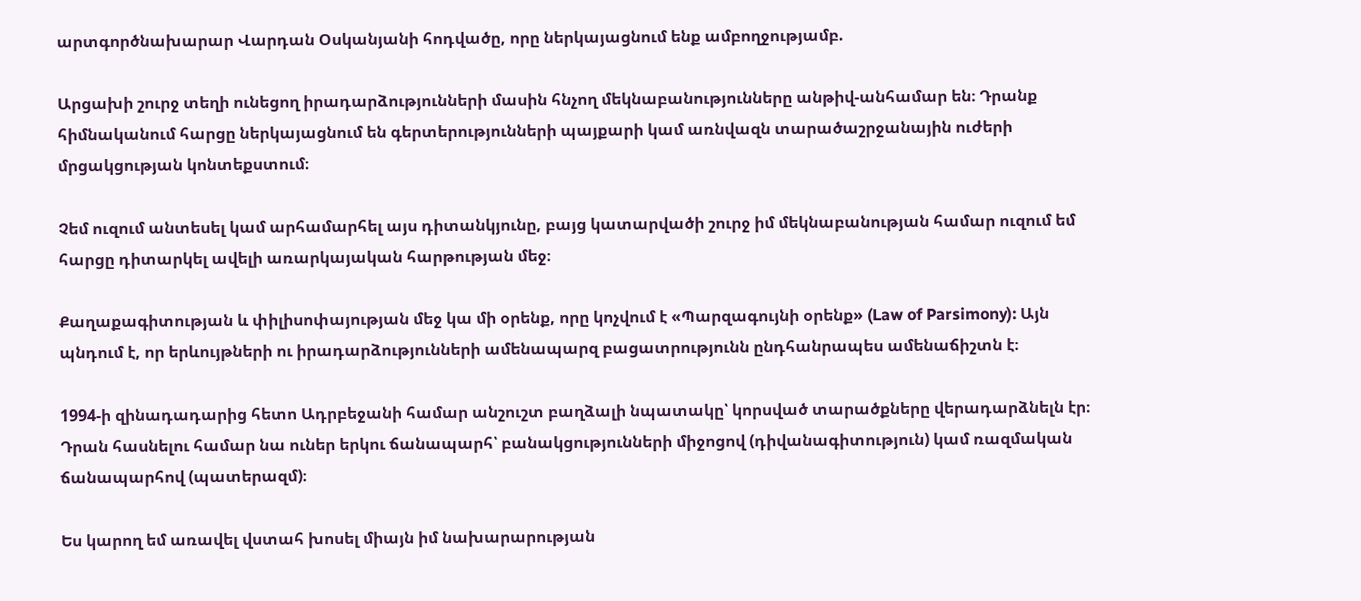արտգործնախարար Վարդան Օսկանյանի հոդվածը, որը ներկայացնում ենք ամբողջությամբ.

Արցախի շուրջ տեղի ունեցող իրադարձությունների մասին հնչող մեկնաբանությունները անթիվ-անհամար են։ Դրանք հիմնականում հարցը ներկայացնում են գերտերությունների պայքարի կամ առնվազն տարածաշրջանային ուժերի մրցակցության կոնտեքստում։

Չեմ ուզում անտեսել կամ արհամարհել այս դիտանկյունը, բայց կատարվածի շուրջ իմ մեկնաբանության համար ուզում եմ հարցը դիտարկել ավելի առարկայական հարթության մեջ։

Քաղաքագիտության և փիլիսոփայության մեջ կա մի օրենք, որը կոչվում է «Պարզագույնի օրենք» (Law of Parsimony): Այն պնդում է, որ երևույթների ու իրադարձությունների ամենապարզ բացատրությունն ընդհանրապես ամենաճիշտն է։

1994-ի զինադադարից հետո Ադրբեջանի համար անշուշտ բաղձալի նպատակը՝ կորսված տարածքները վերադարձնելն էր։ Դրան հասնելու համար նա ուներ երկու ճանապարհ՝ բանակցությունների միջոցով (դիվանագիտություն) կամ ռազմական ճանապարհով (պատերազմ)։

Ես կարող եմ առավել վստահ խոսել միայն իմ նախարարության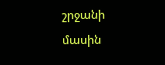շրջանի մասին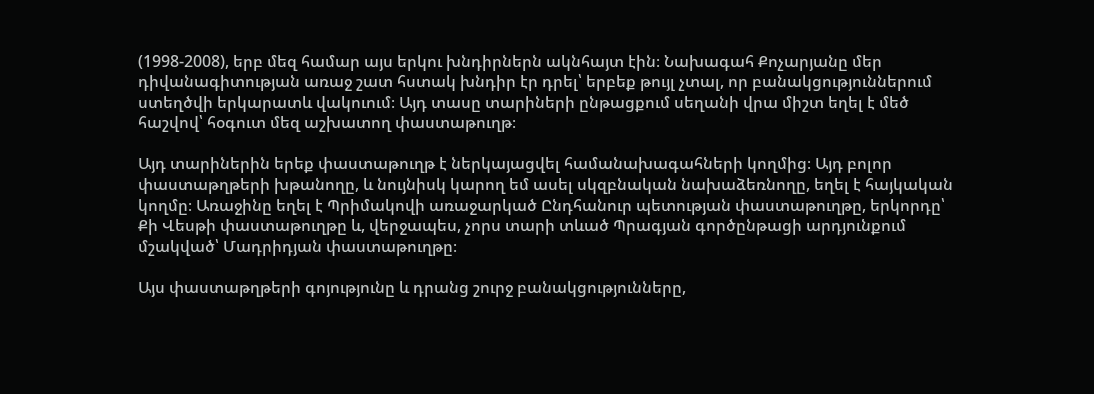(1998-2008), երբ մեզ համար այս երկու խնդիրներն ակնհայտ էին։ Նախագահ Քոչարյանը մեր դիվանագիտության առաջ շատ հստակ խնդիր էր դրել՝ երբեք թույլ չտալ, որ բանակցություններում ստեղծվի երկարատև վակուում։ Այդ տասը տարիների ընթացքում սեղանի վրա միշտ եղել է մեծ հաշվով՝ հօգուտ մեզ աշխատող փաստաթուղթ։

Այդ տարիներին երեք փաստաթուղթ է ներկայացվել համանախագահների կողմից։ Այդ բոլոր փաստաթղթերի խթանողը, և նույնիսկ կարող եմ ասել սկզբնական նախաձեռնողը, եղել է հայկական կողմը։ Առաջինը եղել է Պրիմակովի առաջարկած Ընդհանուր պետության փաստաթուղթը, երկորդը՝ Քի Վեսթի փաստաթուղթը և, վերջապես, չորս տարի տևած Պրագյան գործընթացի արդյունքում մշակված՝ Մադրիդյան փաստաթուղթը։

Այս փաստաթղթերի գոյությունը և դրանց շուրջ բանակցությունները,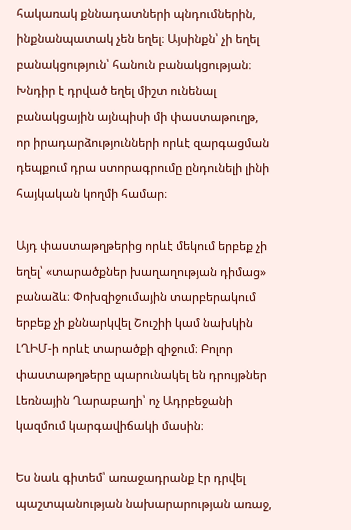հակառակ քննադատների պնդումներին, ինքնանպատակ չեն եղել։ Այսինքն՝ չի եղել բանակցություն՝ հանուն բանակցության։ Խնդիր է դրված եղել միշտ ունենալ բանակցային այնպիսի մի փաստաթուղթ, որ իրադարձությունների որևէ զարգացման դեպքում դրա ստորագրումը ընդունելի լինի հայկական կողմի համար։

Այդ փաստաթղթերից որևէ մեկում երբեք չի եղել՝ «տարածքներ խաղաղության դիմաց» բանաձև։ Փոխզիջումային տարբերակում երբեք չի քննարկվել Շուշիի կամ նախկին ԼՂԻՄ-ի որևէ տարածքի զիջում։ Բոլոր փաստաթղթերը պարունակել են դրույթներ Լեռնային Ղարաբաղի՝ ոչ Ադրբեջանի կազմում կարգավիճակի մասին։

Ես նաև գիտեմ՝ առաջադրանք էր դրվել պաշտպանության նախարարության առաջ,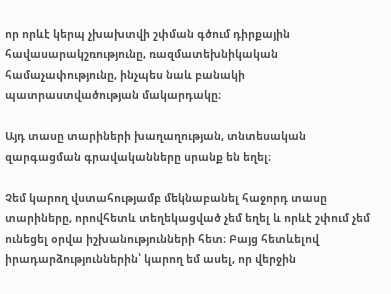որ որևէ կերպ չխախտվի շփման գծում դիրքային հավասարակշռությունը, ռազմատեխնիկական համաչափությունը, ինչպես նաև բանակի պատրաստվածության մակարդակը։

Այդ տասը տարիների խաղաղության, տնտեսական զարգացման գրավականները սրանք են եղել։

Չեմ կարող վստահությամբ մեկնաբանել հաջորդ տասը տարիները, որովհետև տեղեկացված չեմ եղել և որևէ շփում չեմ ունեցել օրվա իշխանությունների հետ։ Բայց հետևելով իրադարձություններին՝ կարող եմ ասել, որ վերջին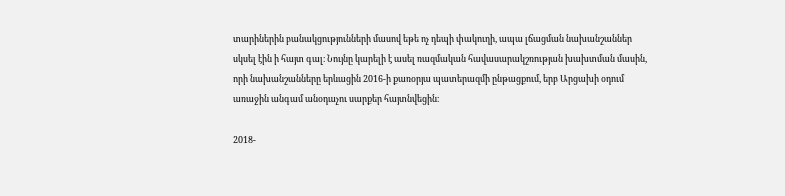տարիներին բանակցությունների մասով եթե ոչ դեպի փակուղի, ապա լճացման նախանշաններ սկսել էին ի հայտ գալ։ Նույնը կարելի է ասել ռազմական հավասարակշռության խախտման մասին, որի նախանշանները երևացին 2016-ի քառօրյա պատերազմի ընթացքում, երբ Արցախի օդում առաջին անգամ անօդաչու սարքեր հայտնվեցին։

2018-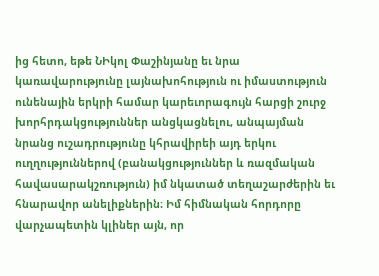ից հետո, եթե ՆԻկոլ Փաշինյանը եւ նրա կառավարությունը լայնախոհություն ու իմաստություն ունենային երկրի համար կարեւորագույն հարցի շուրջ խորհրդակցություններ անցկացնելու, անպայման նրանց ուշադրությունը կհրավիրեի այդ երկու ուղղություններով (բանակցություններ և ռազմական հավասարակշռություն) իմ նկատած տեղաշարժերին եւ հնարավոր անելիքներին։ Իմ հիմնական հորդորը վարչապետին կլիներ այն, որ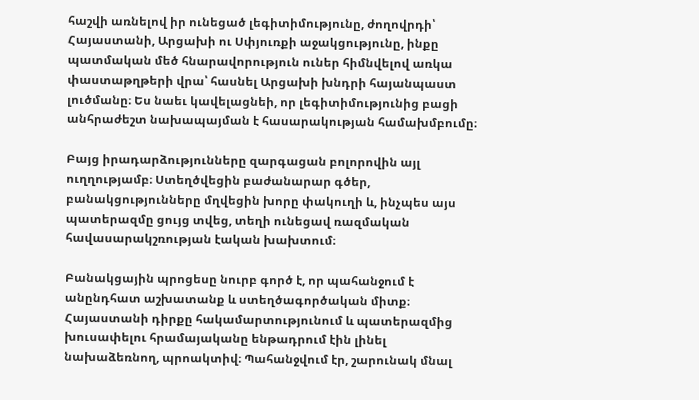հաշվի առնելով իր ունեցած լեգիտիմությունը, ժողովրդի՝ Հայաստանի, Արցախի ու Սփյուռքի աջակցությունը, ինքը պատմական մեծ հնարավորություն ուներ հիմնվելով առկա փաստաթղթերի վրա՝ հասնել Արցախի խնդրի հայանպաստ լուծմանը։ Ես նաեւ կավելացնեի, որ լեգիտիմությունից բացի անհրաժեշտ նախապայման է հասարակության համախմբումը։

Բայց իրադարձությունները զարգացան բոլորովին այլ ուղղությամբ։ Ստեղծվեցին բաժանարար գծեր, բանակցությունները մղվեցին խորը փակուղի և, ինչպես այս պատերազմը ցույց տվեց, տեղի ունեցավ ռազմական հավասարակշռության էական խախտում։

Բանակցային պրոցեսը նուրբ գործ է, որ պահանջում է անընդհատ աշխատանք և ստեղծագործական միտք։ Հայաստանի դիրքը հակամարտությունում և պատերազմից խուսափելու հրամայականը ենթադրում էին լինել նախաձեռնող, պրոակտիվ։ Պահանջվում էր, շարունակ մնալ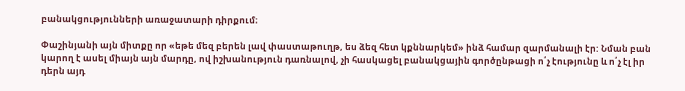բանակցությունների առաջատարի դիրքում։

Փաշինյանի այն միտքը որ «եթե մեզ բերեն լավ փաստաթուղթ, ես ձեզ հետ կքննարկեմ» ինձ համար զարմանալի էր: Նման բան կարող է ասել միայն այն մարդը, ով իշխանություն դառնալով, չի հասկացել բանակցային գործընթացի ո՛չ էությունը և ո՛չ էլ իր դերն այդ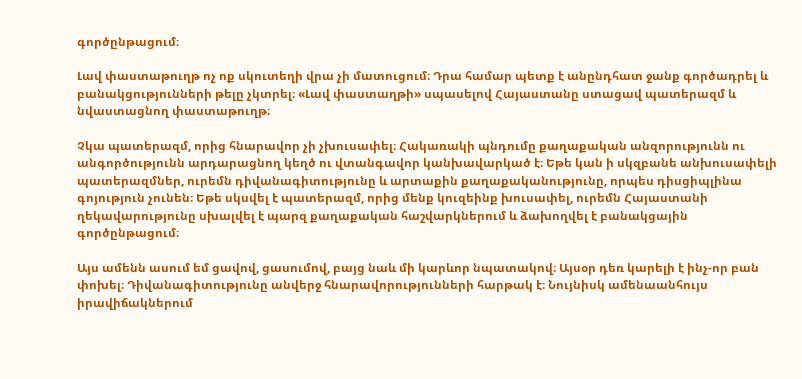գործընթացում։

Լավ փաստաթուղթ ոչ ոք սկուտեղի վրա չի մատուցում։ Դրա համար պետք է անընդհատ ջանք գործադրել և բանակցությունների թելը չկտրել։ «Լավ փաստաղթի» սպասելով Հայաստանը ստացավ պատերազմ և նվաստացնող փաստաթուղթ։

Չկա պատերազմ, որից հնարավոր չի չխուսափել։ Հակառակի պնդումը քաղաքական անզորությունն ու անգործությունն արդարացնող կեղծ ու վտանգավոր կանխավարկած է։ Եթե կան ի սկզբանե անխուսափելի պատերազմներ, ուրեմն դիվանագիտությունը և արտաքին քաղաքականությունը, որպես դիսցիպլինա գոյություն չունեն։ Եթե սկսվել է պատերազմ, որից մենք կուզեինք խուսափել, ուրեմն Հայաստանի ղեկավարությունը սխալվել է պարզ քաղաքական հաշվարկներում և ձախողվել է բանակցային գործընթացում։

Այս ամենն ասում եմ ցավով, ցասումով, բայց նաև մի կարևոր նպատակով։ Այսօր դեռ կարելի է ինչ-որ բան փոխել։ Դիվանագիտությունը անվերջ հնարավորությունների հարթակ է։ Նույնիսկ ամենաանհույս իրավիճակներում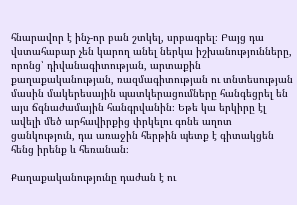հնարավոր է ինչ-որ բան շտկել, սրբագրել։ Բայց դա վստահաբար չեն կարող անել ներկա իշխանությունները, որոնց՝ դիվանագիտության, արտաքին քաղաքականության, ռազմագիտության ու տնտեսության մասին մակերեսային պատկերացումները հանգեցրել են այս ճգնաժամային հանգրվանին։ Եթե կա երկիրը էլ ավելի մեծ արհավիրքից փրկելու գոնե աղոտ ցանկություն, դա առաջին հերթին պետք է գիտակցեն հենց իրենք և հեռանան։

Քաղաքականությունը դաժան է ու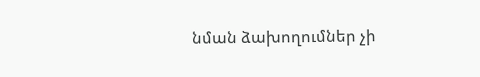նման ձախողումներ չի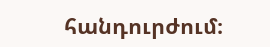հանդուրժում։